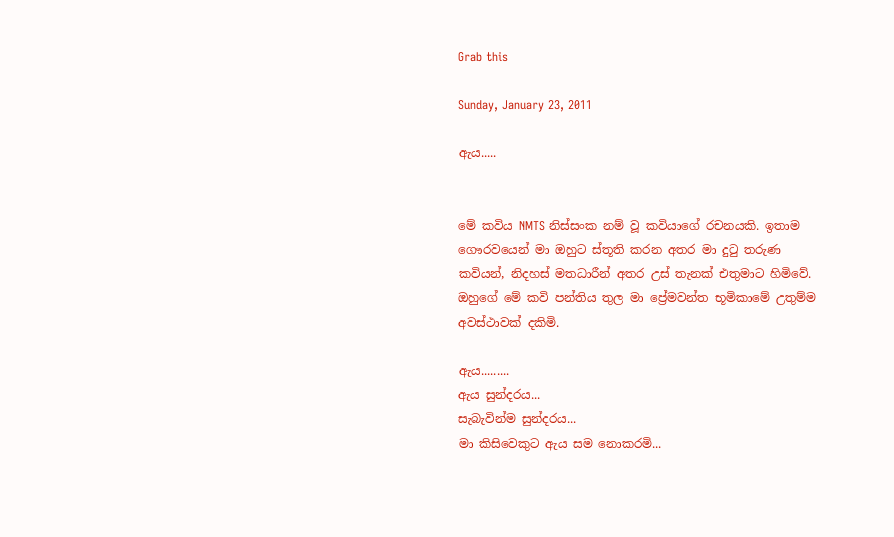Grab this

Sunday, January 23, 2011

ඇය.....


මේ කවිය NMTS නිස්සංක නම් වූ කවියාගේ රචනයකි. ඉතාම ගෞරවයෙන් මා ඔහුට ස්තූති කරන අතර මා දුටු තරුණ කවියන්, නිදහස් මතධාරීන් අතර උස් තැනක් එතුමාට හිමිවේ. ඔහුගේ මේ කවි පන්තිය තුල මා ප්‍රේමවන්ත භූමිකාමේ උතුම්ම අවස්ථාවක් දකිමි.

ඇය.........
ඇය සුන්දරය...
සැබැවින්ම සුන්දරය...
මා කිසිවෙකුට ඇය සම නොකරමි...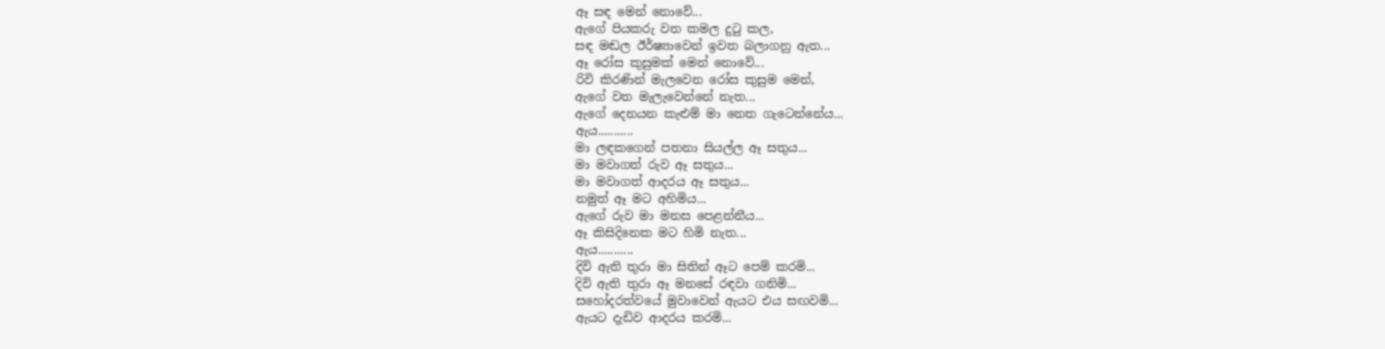ඈ සඳ මෙන් නොවේ...
ඇගේ පියකරු වත කමල දුටු කල,
සඳ මඬල ඊර්ෂ්‍යාවෙන් ඉවත බලාගනු ඇත...
ඈ රෝස කුසුමක් මෙන් නොවේ...
රිවි කිරණින් මැලවෙන රෝස කුසුම මෙන්,
ඇගේ වත මැලැවෙන්නේ නැත...
ඇගේ දෙනයන කැළුම් මා නෙත ගැටෙන්නේය...
ඇය...........
මා ලඳකගෙන් පතනා සියල්ල ඈ සතුය...
මා මවාගත් රුව ඈ සතුය...
මා මවාගත් ආදරය ඈ සතුය...
නමුත් ඈ මට අහිමිය...
ඇගේ රුව මා මනස පෙළන්නීය...
ඈ කිසිදිනෙක මට හිමි නැත...
ඇය...........
දිවි ඇති තුරා මා සිතින් ඈට පෙම් කරමි...
දිවි ඇති තුරා ඈ මනසේ රඳවා ගනිමි...
සහෝදරත්වයේ මුවාවෙන් ඇයට එය සඟවමි...
ඇයට දැඩිව ආදරය කරමි...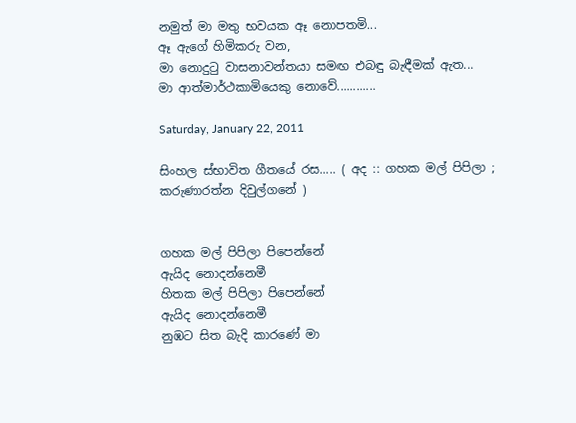නමුත් මා මතු භවයක ඈ නොපතමි...
ඈ ඇගේ හිමිකරු වන,
මා නොදුටු වාසනාවන්තයා සමඟ එබඳු බැඳීමක් ඇත...
මා ආත්මාර්ථකාමියෙකු නොවේ............

Saturday, January 22, 2011

සිංහල ස්භාවිත ගීතයේ රස..... ( අද :: ගහක මල් පිපිලා ; කරුණාරත්න දිවුල්ගනේ )


ගහක මල් පිපිලා පිපෙන්නේ
ඇයිද නොදන්නෙමී
හිතක මල් පිපිලා පිපෙන්නේ
ඇයිද නොදන්නෙමී
නුඹට සිත බැදි කාරණේ මා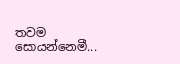තවම සොයන්නෙමී...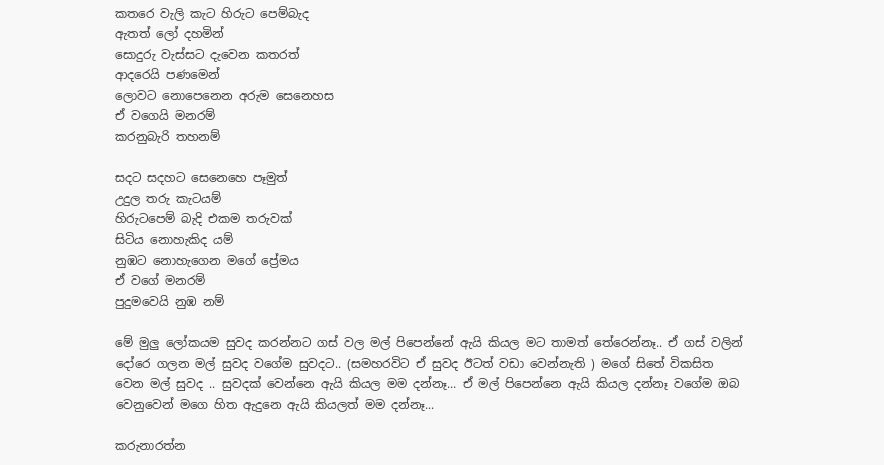කතරෙ වැලි කැට හිරුට පෙම්බැද
ඇතත් ලෝ දහමින්
සොදුරු වැස්සට දැවෙන කතරත්
ආදරෙයි පණමෙන්
ලොවට නොපෙනෙන අරුම සෙනෙහස
ඒ වගෙයි මනරම්
කරනුබැරි තහනම්

සදට සදහට සෙනෙහෙ පෑමුත්
උදුල තරු කැටයම්
හිරුටපෙම් බැදි එකම තරුවක්
සිටිය නොහැකිද යම්
නුඹට නොහැගෙන මගේ ප්‍රේමය
ඒ වගේ මනරම්
පුදුමවෙයි නුඹ නම්

මේ මුලු ලෝකයම සුවද කරන්නට ගස් වල මල් පිපෙන්නේ ඇයි කියල මට තාමත් තේරෙන්නෑ.. ඒ ගස් වලින් දෝරෙ ගලන මල් සුවද වගේම සුවදට.. (සමහරවිට ඒ සුවද ඊටත් වඩා වෙන්නැති ) මගේ සිතේ විකසිත වෙන මල් සුවද .. සුවදක් වෙන්නෙ ඇයි කියල මම දන්නෑ... ඒ මල් පිපෙන්නෙ ඇයි කියල දන්නෑ වගේම ඔබ වෙනුවෙන් මගෙ හිත ඇදුනෙ ඇයි කියලත් මම දන්නෑ...

කරුනාරත්න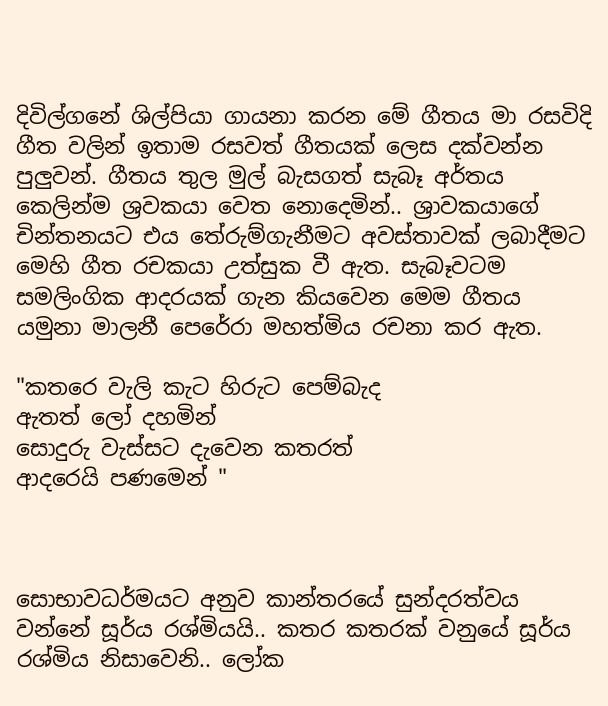දිවිල්ගනේ ශිල්පියා ගායනා කරන මේ ගීතය මා රසවිදි ගීත වලින් ඉතාම රසවත් ගීතයක් ලෙස දක්වන්න පුලුවන්. ගීතය තුල මුල් බැසගත් සැබෑ අර්තය කෙලින්ම ශ්‍රවකයා වෙත නොදෙමින්.. ශ්‍රාවකයාගේ චින්තනයට එය තේරුම්ගැනීමට අවස්තාවක් ලබාදීමට මෙහි ගීත රචකයා උත්සුක වී ඇත. සැබෑවටම සමලිංගික ආදරයක් ගැන කියවෙන මෙම ගීතය යමුනා මාලනී පෙරේරා මහත්මිය රචනා කර ඇත.

"කතරෙ වැලි කැට හිරුට පෙම්බැද
ඇතත් ලෝ දහමින්
සොදුරු වැස්සට දැවෙන කතරත්
ආදරෙයි පණමෙන් "



සොභාවධර්මයට අනුව කාන්තරයේ සුන්දරත්වය වන්නේ සූර්ය රශ්මියයි.. කතර කතරක් වනුයේ සූර්ය රශ්මිය නිසාවෙනි.. ලෝක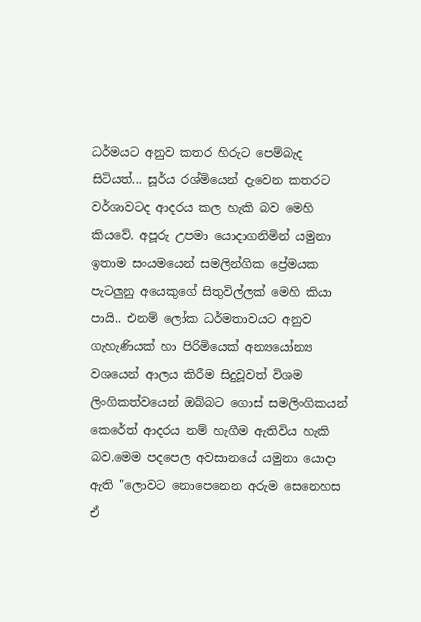ධර්මයට අනුව කතර හිරුට පෙම්බැද සිටියත්... සූර්ය රශ්මියෙන් දැවෙන කතරට වර්ශාවටද ආදරය කල හැකි බව මෙහි කියවේ. අපූරු උපමා යොදාගනිමින් යමුනා ඉතාම සංයමයෙන් සමලින්ගික ප්‍රේමයක පැටලුනු අයෙකුගේ සිතුවිල්ලක් මෙහි කියා පායි.. එනම් ලෝක ධර්මතාවයට අනුව ගැහැණියක් හා පිරිමියෙක් අන්‍යයෝන්‍ය වශයෙන් ආලය කිරීම සිදුවූවත් විශම ලිංගිකත්වයෙන් ඔබ්බට ගොස් සමලිංගිකයන් කෙරේත් ආදරය නම් හැගීම ඇතිවිය හැකි බව.මෙම පදපෙල අවසානයේ යමුනා යොදා ඇති "ලොවට නොපෙනෙන අරුම සෙනෙහස ඒ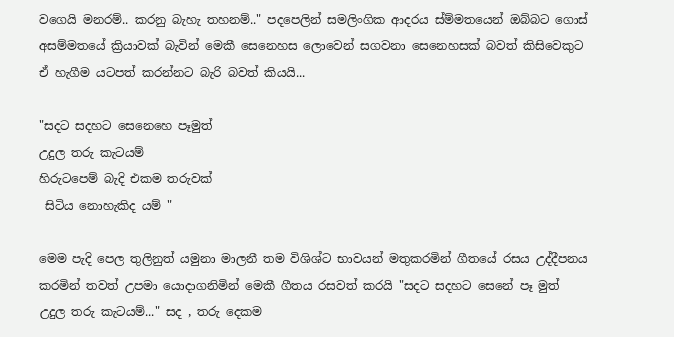වගෙයි මනරම්.. කරනු බැහැ තහනම්.." පදපෙලින් සමලිංගික ආදරය ස්ම්මතයෙන් ඔබ්බට ගොස් අසම්මතයේ ක්‍රියාවක් බැවින් මෙකී සෙනෙහස ලොවෙන් සගවනා සෙනෙහසක් බවත් කිසිවෙකුට ඒ හැගීම යටපත් කරන්නට බැරි බවත් කියයි...

"සදට සදහට සෙනෙහෙ පෑමුත්
උදුල තරු කැටයම්
හිරුටපෙම් බැදි එකම තරුවක්
 සිටිය නොහැකිද යම් "

මෙම පැදි පෙල තුලිනුත් යමුනා මාලනී තම විශිශ්ට භාවයන් මතුකරමින් ගීතයේ රසය උද්දීපනය කරමින් තවත් උපමා යොදාගනිමින් මෙකී ගීතය රසවත් කරයි "සදට සදහට සෙනේ පෑ මුත් උදුල තරු කැටයම්..." සද , තරු දෙකම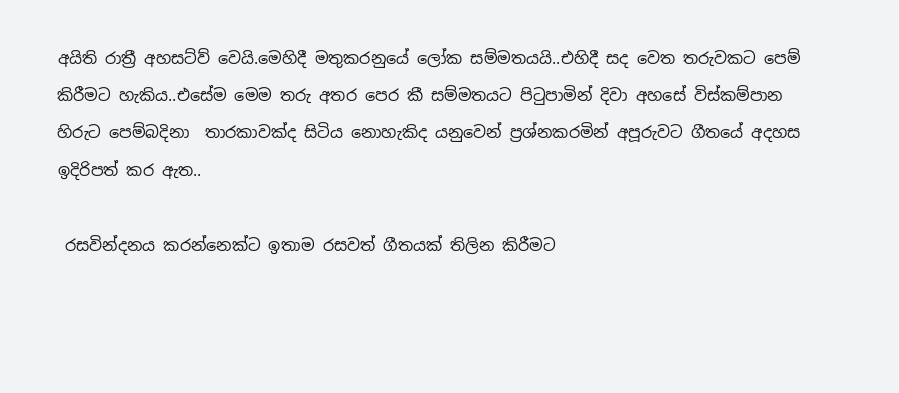අයිති රාත්‍රී අහසට්ව් වෙයි.මෙහිදී මතුකරනුයේ ලෝක සම්මතයයි..එහිදී සද වෙත තරුවකට පෙම් කිරීමට හැකිය..එසේම මෙම තරු අතර පෙර කී සම්මතයට පිටුපාමින් දිවා අහසේ විස්කම්පාන හිරුට පෙම්බදිනා  තාරකාවක්ද සිටිය නොහැකිද යනුවෙන් ප්‍රශ්නකරමින් අපූරුවට ගීතයේ අදහස ඉදිරිපත් කර ඇත..

 රසවින්දනය කරන්නෙක්ට ඉතාම රසවත් ගීතයක් තිලින කිරීමට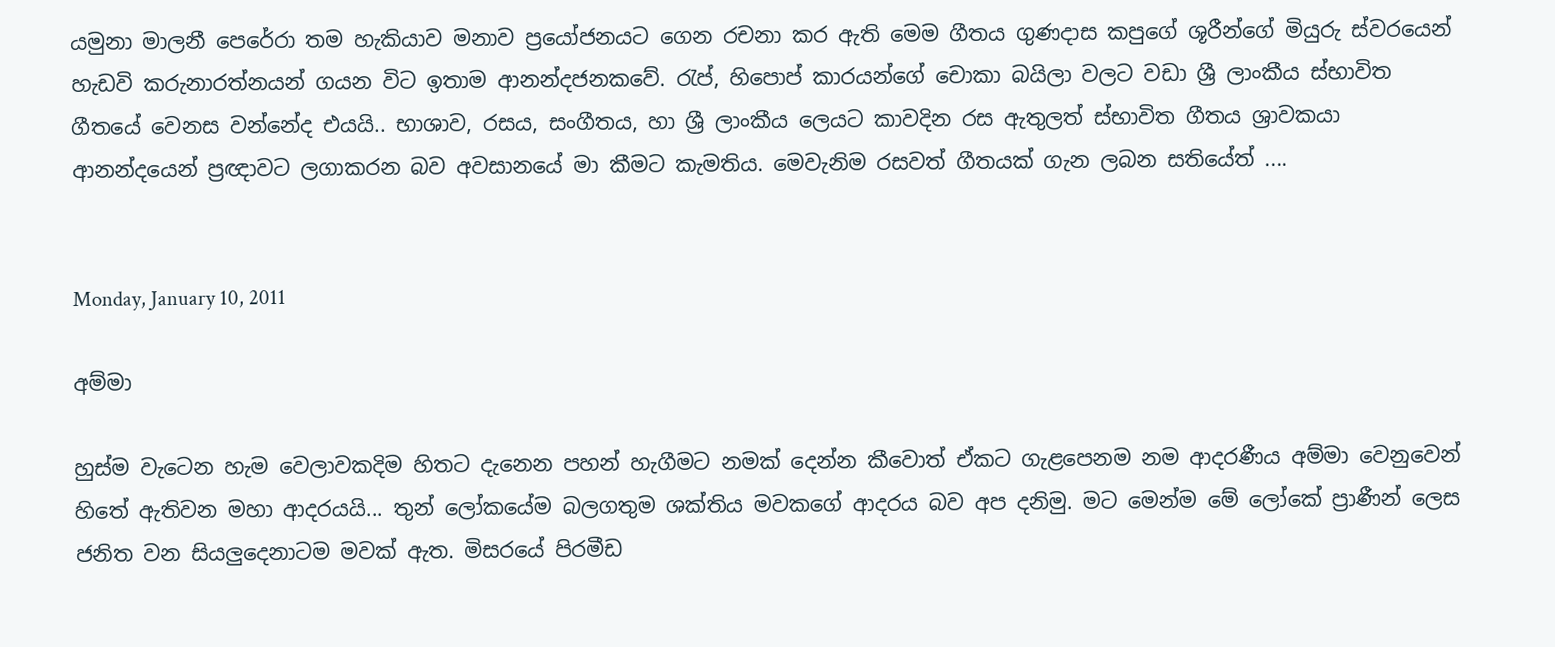යමුනා මාලනී පෙරේරා තම හැකියාව මනාව ප්‍රයෝජනයට ගෙන රචනා කර ඇති මෙම ගීතය ගුණදාස කපුගේ ශූරීන්ගේ මියුරු ස්වරයෙන් හැඩවි කරුනාරත්නයන් ගයන විට ඉතාම ආනන්දජනකවේ. රැප්, හිපොප් කාරයන්ගේ චොකා බයිලා වලට වඩා ශ්‍රී ලාංකීය ස්භාවිත ගීතයේ වෙනස වන්නේද එයයි.. භාශාව, රසය, සංගීතය, හා ශ්‍රී ලාංකීය ලෙයට කාවදින රස ඇතුලත් ස්භාවිත ගීතය ශ්‍රාවකයා ආනන්දයෙන් ප්‍රඥාවට ලගාකරන බව අවසානයේ මා කීමට කැමතිය. මෙවැනිම රසවත් ගීතයක් ගැන ලබන සතියේත් ....


Monday, January 10, 2011

අම්මා

හුස්ම වැටෙන හැම වෙලාවකදිම හිතට දැනෙන පහන් හැගීමට නමක් දෙන්න කීවොත් ඒකට ගැළපෙනම නම ආදරණීය අම්මා වෙනුවෙන් හිතේ ඇතිවන මහා ආදරයයි... තුන් ලෝකයේම බලගතුම ශක්තිය මවකගේ ආදරය බව අප දනිමු. මට මෙන්ම මේ ලෝකේ ප්‍රාණීන් ලෙස ජනිත වන සියලුදෙනාටම මවක් ඇත. මිසරයේ පිරමීඩ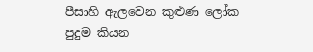පීසාහි ඇලවෙන කුළුණ ලෝක පුදුම කියන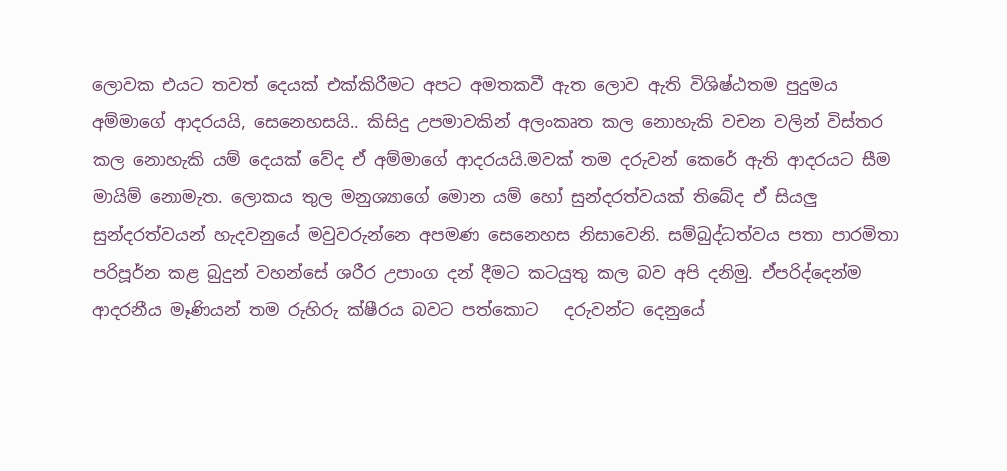ලොවක එයට තවත් දෙයක් එක්කිරීමට අපට අමතකවී ඇත ලොව ඇති විශිෂ්ඨතම පුදුමය අම්මාගේ ආදරයයි, සෙනෙහසයි.. කිසිදු උපමාවකින් අලංකෘත කල නොහැකි වචන වලින් විස්තර කල නොහැකි යම් දෙයක් වේද ඒ අම්මාගේ ආදරයයි.මවක් තම දරුවන් කෙරේ ඇති ආදරයට සීම මායිම් නොමැත. ලොකය තුල මනුශ්‍යාගේ මොන යම් හෝ සුන්දරත්වයක් තිබේද ඒ සියලු සුන්දරත්වයන් හැදවනුයේ මවුවරුන්නෙ අපමණ සෙනෙහස නිසාවෙනි. සම්බුද්ධත්වය පතා පාරමිතා පරිපූර්න කළ බුදුන් වහන්සේ ශරීර උපාංග දන් දීමට කටයුතු කල බව අපි දනිමු. ඒපරිද්දෙන්ම ආදරනීය මෑණියන් තම රුහිරු ක්ෂීරය බවට පත්කොට   දරුවන්ට දෙනුයේ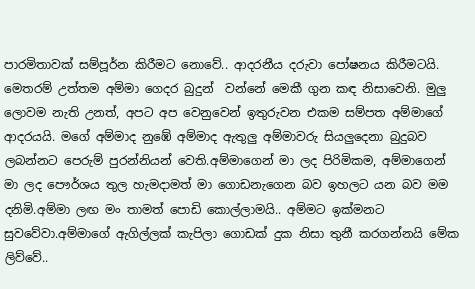පාරමිතාවක් සම්පූර්න කිරීමට නොවේ.. ආදරනීය දරුවා පෝෂනය කිරීමටයි. මෙතරම් උත්තම අම්මා ගෙදර බුදුන්  වන්නේ මෙකී ගුන කඳ නිසාවෙනි. මුලු ලොවම නැති උනත්, අපට අප වෙනුවෙන් ඉතුරුවන එකම සම්පත අම්මාගේ ආදරයයි. මගේ අම්මාද නුඹේ අම්මාද ඇතුලු අම්මාවරු සියලුදෙනා බුදුබව ලබන්නට පෙරුම් පුරන්නියන් වෙති.අම්මාගෙන් මා ලද පිරිමිකම, අම්මාගෙන් මා ලද පෞර්ශය තුල හැමදාමත් මා ගොඩනැගෙන බව ඉහලට යන බව මම දනිමි.අම්මා ලඟ මං තාමත් පොඩි කොල්ලාමයි.. අම්මට ඉක්මනට සුවවේවා.අම්මාගේ ඇගිල්ලක් කැපිලා ගොඩක් දුක නිසා තුනී කරගන්නයි මේක ලිව්වේ..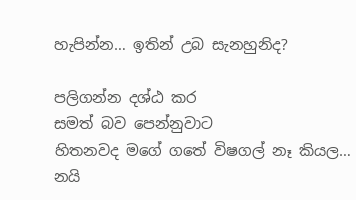හැපින්න… ඉතින් උබ සැනහුනිද?

පලිගන්න දශ්ඨ කර
සමත් බව පෙන්නුවාට
හිතනවද මගේ ගතේ විෂගල් නෑ කියල…
නයි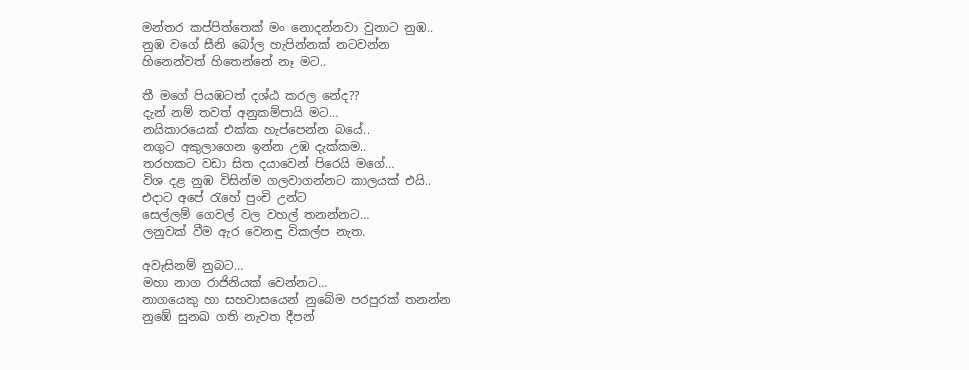මන්තර කප්පිත්තෙක් මං නොදන්නවා වුනාට නුඹ..
නුඹ වගේ සීනි බෝල හැපින්නක් නටවන්න
හිනෙන්වත් හිතෙන්නේ නෑ මට..

තී මගේ පියඹටත් දශ්ඨ කරල නේද??
දැන් නම් තවත් අනුකම්පායි මට…
නයිකාරයෙක් එක්ක හැප්පෙන්න බයේ..
නගුට අකුලාගෙන ඉන්න උඹ දැක්කම..
තරහකට වඩා සිත දයාවෙන් පිරෙයි මගේ…
විශ දළ නුඹ විසින්ම ගලවාගන්නට කාලයක් එයි..
එදාට අපේ රැහේ පුංචි උන්ට
සෙල්ලම් ගෙවල් වල වහල් තනන්නට…
ලනුවක් වීම ඇර වෙනඳු විකල්ප නැත.

අවැසිනම් නුබට…
මහා නාග රාජිනියක් වෙන්නට…
නාගයෙකු හා සහවාසයෙන් නුබේම පරපුරක් තනන්න
නුඹේ සුනඛ ගති නැවත දීපන්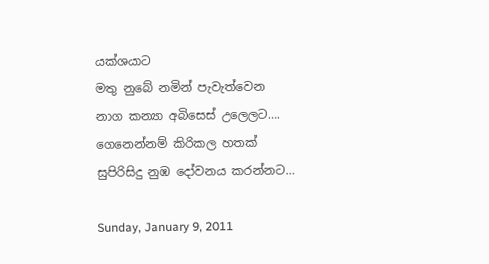යක්ශයාට
මතු නුබේ නමින් පැවැත්වෙන
නාග කන්‍යා අබිසෙස් උලෙලට….
ගෙනෙන්නම් කිරිකල හතක්
සුපිරිසිදු නුඹ දෝවනය කරන්නට…

Sunday, January 9, 2011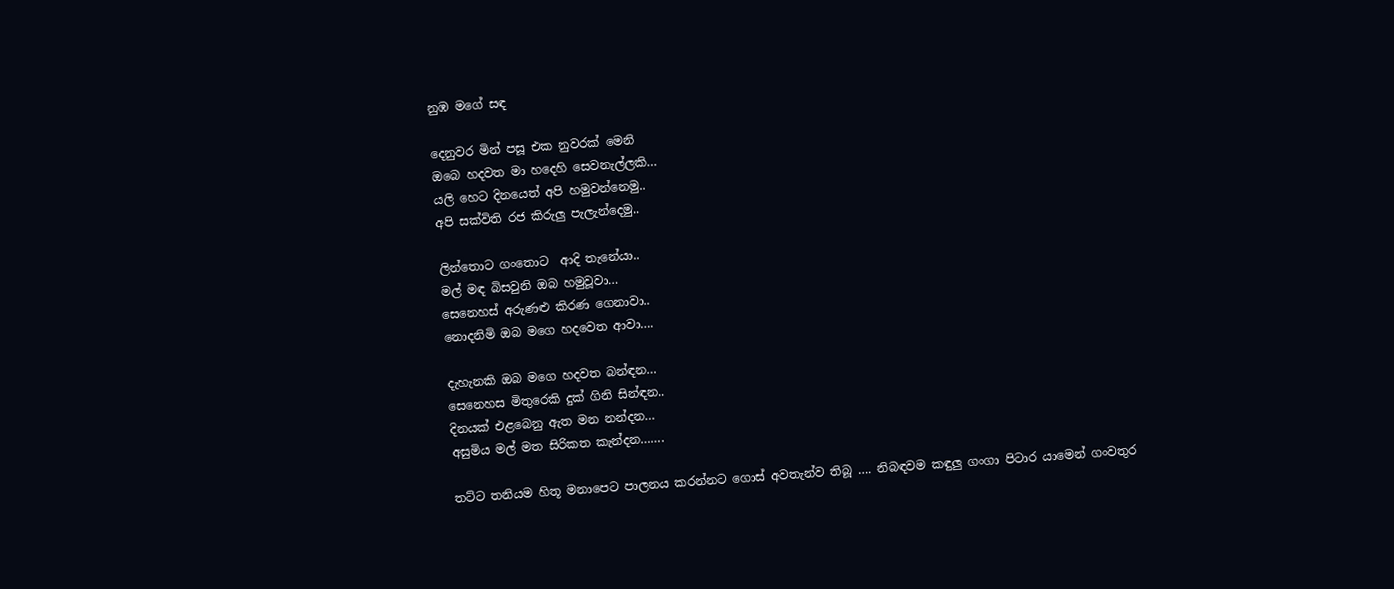නුඹ මගේ සඳ

දෙනුවර මින් පසූ එක නුවරක් මෙනි
ඔබෙ හදවත මා හදෙහි සෙවනැල්ලකි…
යලි හෙට දිනයෙත් අපි හමුවන්නෙමු..
අපි සක්විති රජ කිරුලු පැලැන්දෙමු..

ලින්තොට ගංතොට  ආදි තැනේයා..
මල් මඳ බිසවුනි ඔබ හමුවූවා…
සෙනෙහස් අරුණළු කිරණ ගෙනාවා..
නොදනිමි ඔබ මගෙ හදවෙත ආවා….

දැහැනකි ඔබ මගෙ හදවත බන්ඳන…
සෙනෙහස මිතුරෙකි දුක් ගිනි සින්ඳන..
දිනයක් එළබෙනු ඇත මන නන්දන…
අසුමිය මල් මත සිරිකත කැන්දන…….

තට්ට තනියම හිතූ මනාපෙට පාලනය කරන්නට ගොස් අවතැන්ව තිබූ …. නිබඳවම කඳුලු ගංගා පිටාර යාමෙන් ගංවතුර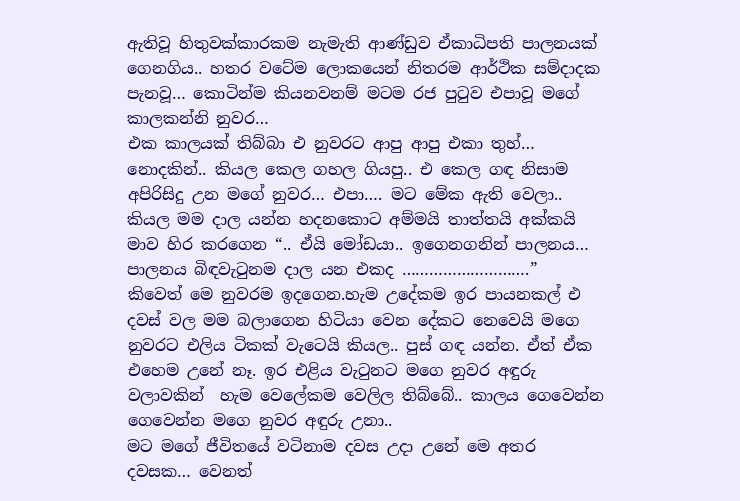ඇතිවූ හිතුවක්කාරකම නැමැති ආණ්ඩුව ඒකාධිපති පාලනයක් ගෙනගිය.. හතර වටේම ලොකයෙන් නිතරම ආර්ථික සම්දාදක පැනවූ… කොටින්ම කියනවනම් මටම රජ පුටුව එපාවූ මගේ කාලකන්නි නුවර…
එක කාලයක් තිබ්බා එ නුවරට ආපු ආපු එකා තුහ්… නොදකින්.. කියල කෙල ගහල ගියපු.. එ කෙල ගඳ නිසාම අපිරිසිදු උන මගේ නුවර… එපා…. මට මේක ඇති වෙලා.. කියල මම දාල යන්න හදනකොට අම්මයි තාත්තයි අක්කයි මාව හිර කරගෙන “.. ඒයි මෝඩයා.. ඉගෙනගනින් පාලනය… පාලනය බිඳවැටුනම දාල යන එකද ……………………….”  කිවෙත් මෙ නුවරම ඉදගෙන.හැම උදේකම ඉර පායනකල් එ දවස් වල මම බලාගෙන හිටියා වෙන දේකට නෙවෙයි මගෙ නුවරට එලිය ටිකක් වැටෙයි කියල.. පුස් ගඳ යන්න. ඒත් ඒක එහෙම උනේ නෑ. ඉර එළිය වැටුනට මගෙ නුවර අඳුරු වලාවකින්  හැම වෙලේකම වෙලිල තිබ්බේ.. කාලය ගෙවෙන්න ගෙවෙන්න මගෙ නුවර අඳුරු උනා..
මට මගේ ජීවිතයේ වටිනාම දවස උදා උනේ මෙ අතර දවසක… වෙනත්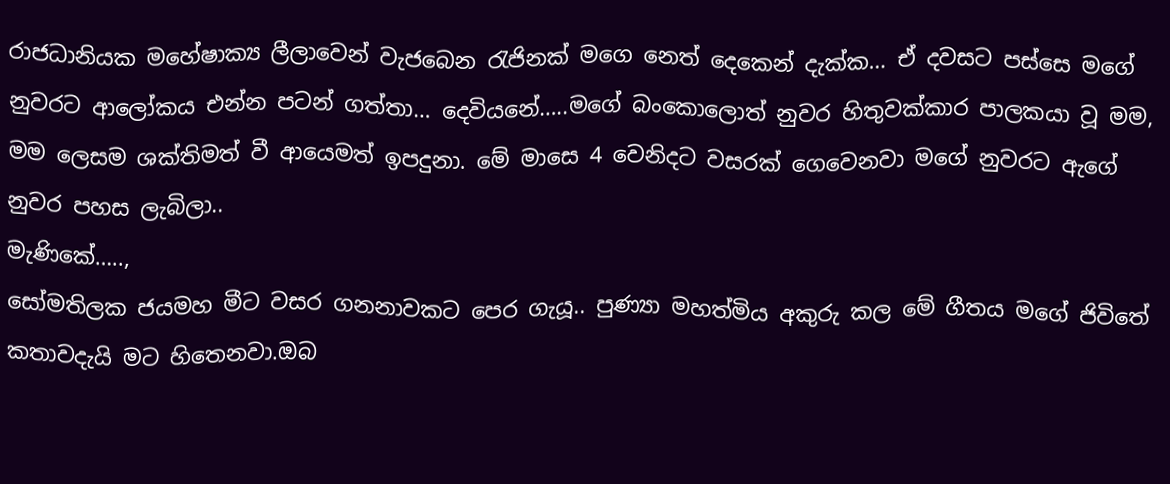රාජධානියක මහේෂාක්‍ය ලීලාවෙන් වැජබෙන රැජිනක් මගෙ නෙත් දෙකෙන් දැක්ක… ඒ දවසට පස්සෙ මගේ නුවරට ආලෝකය එන්න පටන් ගත්තා… දෙවියනේ…..මගේ බංකොලොත් නුවර හිතුවක්කාර පාලකයා වූ මම, මම ලෙසම ශක්තිමත් වී ආයෙමත් ඉපදුනා. මේ මාසෙ 4 වෙනිදට වසරක් ගෙවෙනවා මගේ නුවරට ඇගේ නුවර පහස ලැබිලා..
මැණිකේ…..,
සෝමතිලක ජයමහ මීට වසර ගනනාවකට පෙර ගැයූ.. පුණ්‍යා මහත්මිය අකුරු කල මේ ගීතය මගේ ජිවිතේ කතාවදැයි මට හිතෙනවා.ඔබ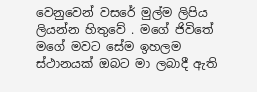වෙනුවෙන් වසරේ මුල්ම ලිපිය ලියන්න හිතුවේ . මගේ ජිවිතේ මගේ මවට සේම ඉහලම ස්ථානයක් ඔබට මා ලබාදී ඇති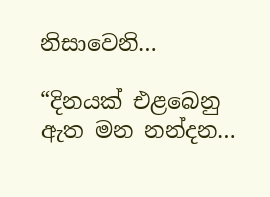නිසාවෙනි…

“දිනයක් එළබෙනු ඇත මන නන්දන…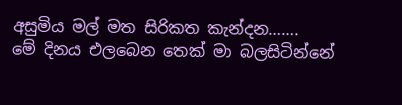අසුමිය මල් මත සිරිකත කැන්දන…….
මේ දිනය එලබෙන තෙක් මා බලසිටින්නේ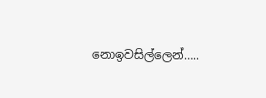නොඉවසිල්ලෙන්…..